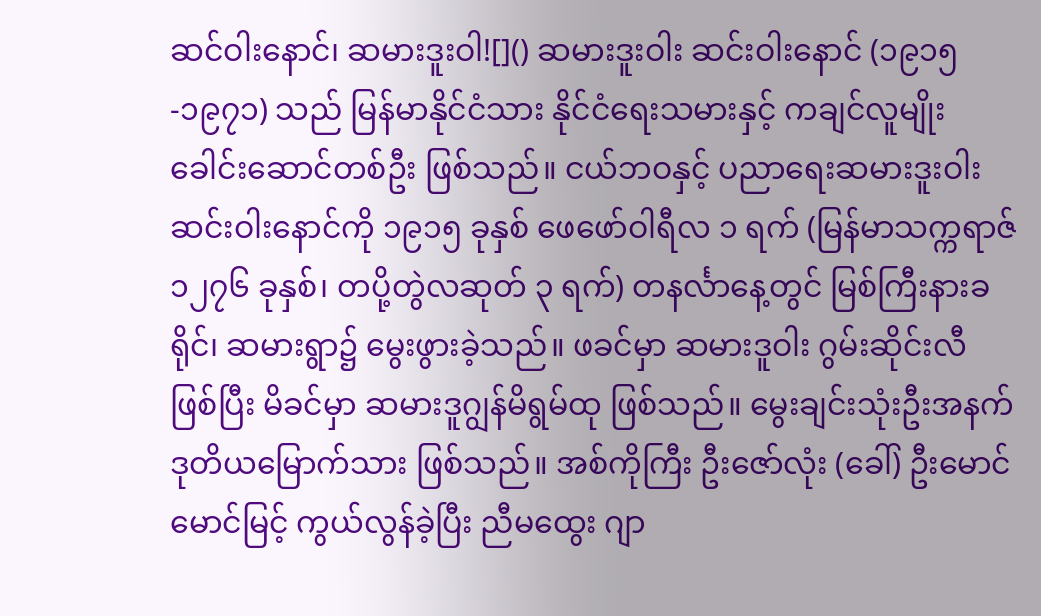ဆင်ဝါးနောင်၊ ဆမားဒူးဝါ![]() ဆမားဒူးဝါး ဆင်းဝါးနောင် (၁၉၁၅-၁၉၇၁) သည် မြန်မာနိုင်ငံသား နိုင်ငံရေးသမားနှင့် ကချင်လူမျိုးခေါင်းဆောင်တစ်ဦး ဖြစ်သည်။ ငယ်ဘဝနှင့် ပညာရေးဆမားဒူးဝါး ဆင်းဝါးနောင်ကို ၁၉၁၅ ခုနှစ် ဖေဖော်ဝါရီလ ၁ ရက် (မြန်မာသက္ကရာဇ် ၁၂၇၆ ခုနှစ်၊ တပို့တွဲလဆုတ် ၃ ရက်) တနင်္လာနေ့တွင် မြစ်ကြီးနားခရိုင်၊ ဆမားရွာ၌ မွေးဖွားခဲ့သည်။ ဖခင်မှာ ဆမားဒူဝါး ဂွမ်းဆိုင်းလီ ဖြစ်ပြီး မိခင်မှာ ဆမားဒူဂျွန်မိရွမ်ထု ဖြစ်သည်။ မွေးချင်းသုံးဦးအနက် ဒုတိယမြောက်သား ဖြစ်သည်။ အစ်ကိုကြီး ဦးဇော်လုံး (ခေါ်) ဦးမောင်မောင်မြင့် ကွယ်လွန်ခဲ့ပြီး ညီမထွေး ဂျာ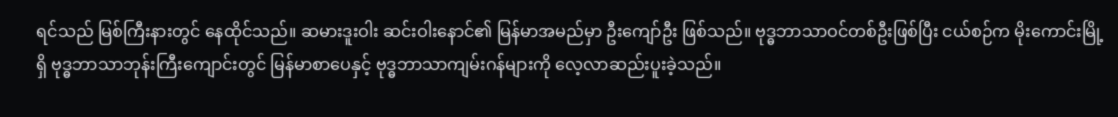ရင်သည် မြစ်ကြီးနားတွင် နေထိုင်သည်။ ဆမားဒူးဝါး ဆင်းဝါးနောင်၏ မြန်မာအမည်မှာ ဦးကျော်ဦး ဖြစ်သည်။ ဗုဒ္ဓဘာသာဝင်တစ်ဦးဖြစ်ပြီး ငယ်စဉ်က မိုးကောင်းမြို့ရှိ ဗုဒ္ဓဘာသာဘုန်းကြီးကျောင်းတွင် မြန်မာစာပေနှင့် ဗုဒ္ဓဘာသာကျမ်းဂန်များကို လေ့လာဆည်းပူးခဲ့သည်။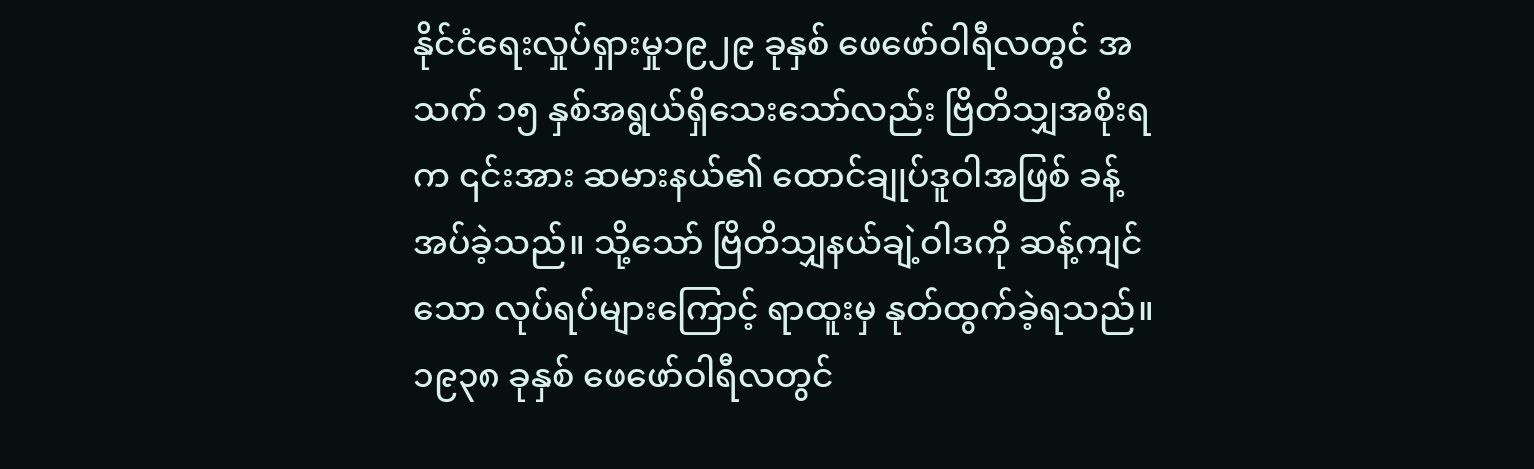နိုင်ငံရေးလှုပ်ရှားမှု၁၉၂၉ ခုနှစ် ဖေဖော်ဝါရီလတွင် အသက် ၁၅ နှစ်အရွယ်ရှိသေးသော်လည်း ဗြိတိသျှအစိုးရက ၎င်းအား ဆမားနယ်၏ ထောင်ချုပ်ဒူဝါအဖြစ် ခန့်အပ်ခဲ့သည်။ သို့သော် ဗြိတိသျှနယ်ချဲ့ဝါဒကို ဆန့်ကျင်သော လုပ်ရပ်များကြောင့် ရာထူးမှ နုတ်ထွက်ခဲ့ရသည်။ ၁၉၃၈ ခုနှစ် ဖေဖော်ဝါရီလတွင်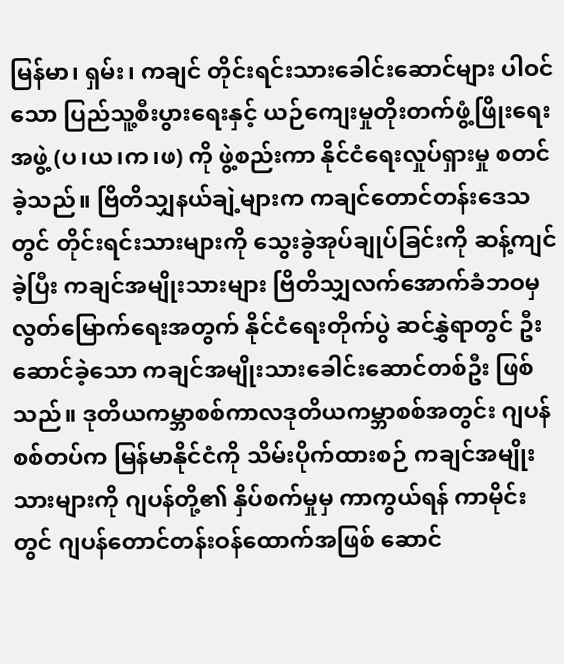မြန်မာ၊ ရှမ်း၊ ကချင် တိုင်းရင်းသားခေါင်းဆောင်များ ပါဝင်သော ပြည်သူ့စီးပွားရေးနှင့် ယဉ်ကျေးမှုတိုးတက်ဖွံ့ဖြိုးရေးအဖွဲ့ (ပ၊ယ၊က၊ဖ) ကို ဖွဲ့စည်းကာ နိုင်ငံရေးလှုပ်ရှားမှု စတင်ခဲ့သည်။ ဗြိတိသျှနယ်ချဲ့များက ကချင်တောင်တန်းဒေသတွင် တိုင်းရင်းသားများကို သွေးခွဲအုပ်ချုပ်ခြင်းကို ဆန့်ကျင်ခဲ့ပြီး ကချင်အမျိုးသားများ ဗြိတိသျှလက်အောက်ခံဘဝမှ လွတ်မြောက်ရေးအတွက် နိုင်ငံရေးတိုက်ပွဲ ဆင်နွှဲရာတွင် ဦးဆောင်ခဲ့သော ကချင်အမျိုးသားခေါင်းဆောင်တစ်ဦး ဖြစ်သည်။ ဒုတိယကမ္ဘာစစ်ကာလဒုတိယကမ္ဘာစစ်အတွင်း ဂျပန်စစ်တပ်က မြန်မာနိုင်ငံကို သိမ်းပိုက်ထားစဉ် ကချင်အမျိုးသားများကို ဂျပန်တို့၏ နှိပ်စက်မှုမှ ကာကွယ်ရန် ကာမိုင်းတွင် ဂျပန်တောင်တန်းဝန်ထောက်အဖြစ် ဆောင်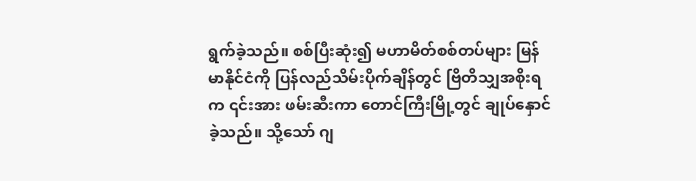ရွက်ခဲ့သည်။ စစ်ပြီးဆုံး၍ မဟာမိတ်စစ်တပ်များ မြန်မာနိုင်ငံကို ပြန်လည်သိမ်းပိုက်ချိန်တွင် ဗြိတိသျှအစိုးရက ၎င်းအား ဖမ်းဆီးကာ တောင်ကြီးမြို့တွင် ချုပ်နှောင်ခဲ့သည်။ သို့သော် ဂျ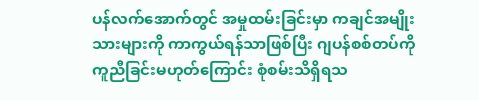ပန်လက်အောက်တွင် အမှုထမ်းခြင်းမှာ ကချင်အမျိုးသားများကို ကာကွယ်ရန်သာဖြစ်ပြီး ဂျပန်စစ်တပ်ကို ကူညီခြင်းမဟုတ်ကြောင်း စုံစမ်းသိရှိရသ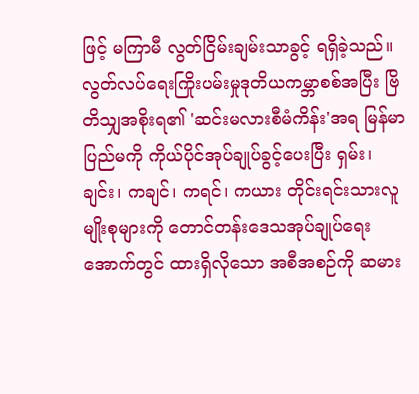ဖြင့် မကြာမီ လွတ်ငြိမ်းချမ်းသာခွင့် ရရှိခဲ့သည်။ လွတ်လပ်ရေးကြိုးပမ်းမှုဒုတိယကမ္ဘာစစ်အပြီး ဗြိတိသျှအစိုးရ၏ 'ဆင်းမလားစီမံကိန်း'အရ မြန်မာပြည်မကို ကိုယ်ပိုင်အုပ်ချုပ်ခွင့်ပေးပြီး ရှမ်း၊ ချင်း၊ ကချင်၊ ကရင်၊ ကယား တိုင်းရင်းသားလူမျိုးစုများကို တောင်တန်းဒေသအုပ်ချုပ်ရေးအောက်တွင် ထားရှိလိုသော အစီအစဉ်ကို ဆမား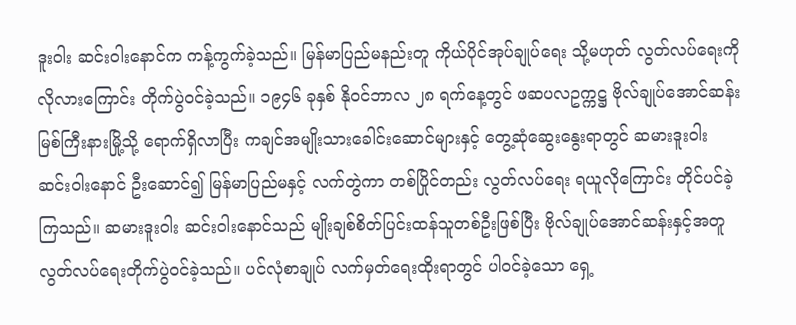ဒူးဝါး ဆင်းဝါးနောင်က ကန့်ကွက်ခဲ့သည်။ မြန်မာပြည်မနည်းတူ ကိုယ်ပိုင်အုပ်ချုပ်ရေး သို့မဟုတ် လွတ်လပ်ရေးကို လိုလားကြောင်း တိုက်ပွဲဝင်ခဲ့သည်။ ၁၉၄၆ ခုနှစ် နိုဝင်ဘာလ ၂၈ ရက်နေ့တွင် ဖဆပလဥက္ကဋ္ဌ ဗိုလ်ချုပ်အောင်ဆန်း မြစ်ကြီးနားမြို့သို့ ရောက်ရှိလာပြီး ကချင်အမျိုးသားခေါင်းဆောင်များနှင့် တွေ့ဆုံဆွေးနွေးရာတွင် ဆမားဒူးဝါး ဆင်းဝါးနောင် ဦးဆောင်၍ မြန်မာပြည်မနှင့် လက်တွဲကာ တစ်ပြိုင်တည်း လွတ်လပ်ရေး ရယူလိုကြောင်း တိုင်ပင်ခဲ့ကြသည်။ ဆမားဒူးဝါး ဆင်းဝါးနောင်သည် မျိုးချစ်စိတ်ပြင်းထန်သူတစ်ဦးဖြစ်ပြီး ဗိုလ်ချုပ်အောင်ဆန်းနှင့်အတူ လွတ်လပ်ရေးတိုက်ပွဲဝင်ခဲ့သည်။ ပင်လုံစာချုပ် လက်မှတ်ရေးထိုးရာတွင် ပါဝင်ခဲ့သော ရှေ့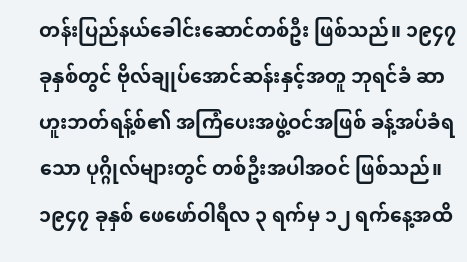တန်းပြည်နယ်ခေါင်းဆောင်တစ်ဦး ဖြစ်သည်။ ၁၉၄၇ ခုနှစ်တွင် ဗိုလ်ချုပ်အောင်ဆန်းနှင့်အတူ ဘုရင်ခံ ဆာဟူးဘတ်ရန့်စ်၏ အကြံပေးအဖွဲ့ဝင်အဖြစ် ခန့်အပ်ခံရသော ပုဂ္ဂိုလ်များတွင် တစ်ဦးအပါအဝင် ဖြစ်သည်။ ၁၉၄၇ ခုနှစ် ဖေဖော်ဝါရီလ ၃ ရက်မှ ၁၂ ရက်နေ့အထိ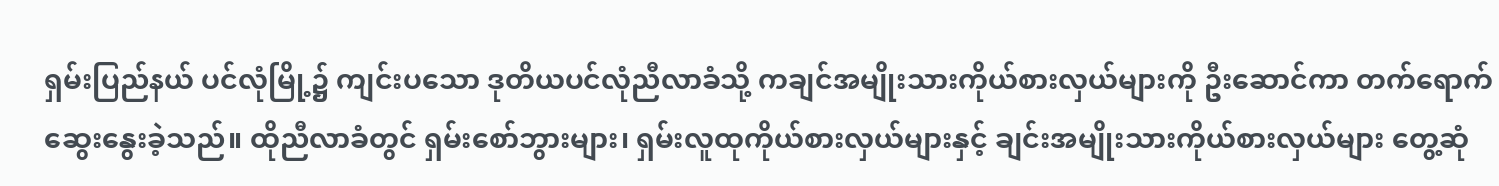ရှမ်းပြည်နယ် ပင်လုံမြို့၌ ကျင်းပသော ဒုတိယပင်လုံညီလာခံသို့ ကချင်အမျိုးသားကိုယ်စားလှယ်များကို ဦးဆောင်ကာ တက်ရောက်ဆွေးနွေးခဲ့သည်။ ထိုညီလာခံတွင် ရှမ်းစော်ဘွားများ၊ ရှမ်းလူထုကိုယ်စားလှယ်များနှင့် ချင်းအမျိုးသားကိုယ်စားလှယ်များ တွေ့ဆုံ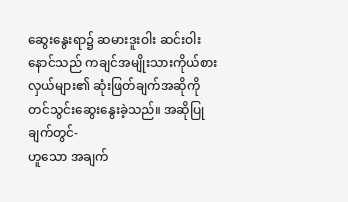ဆွေးနွေးရာ၌ ဆမားဒူးဝါး ဆင်းဝါးနောင်သည် ကချင်အမျိုးသားကိုယ်စားလှယ်များ၏ ဆုံးဖြတ်ချက်အဆိုကို တင်သွင်းဆွေးနွေးခဲ့သည်။ အဆိုပြုချက်တွင်-
ဟူသော အချက်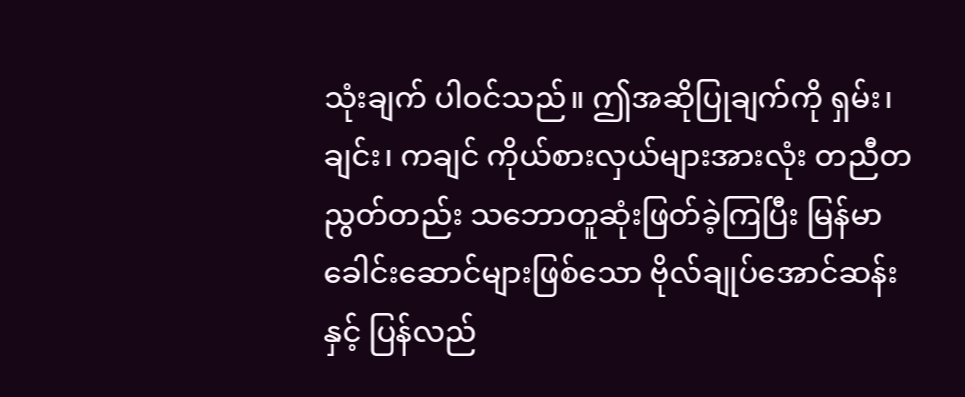သုံးချက် ပါဝင်သည်။ ဤအဆိုပြုချက်ကို ရှမ်း၊ ချင်း၊ ကချင် ကိုယ်စားလှယ်များအားလုံး တညီတညွတ်တည်း သဘောတူဆုံးဖြတ်ခဲ့ကြပြီး မြန်မာခေါင်းဆောင်များဖြစ်သော ဗိုလ်ချုပ်အောင်ဆန်းနှင့် ပြန်လည်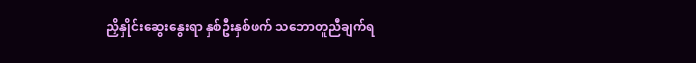ညှိနှိုင်းဆွေးနွေးရာ နှစ်ဦးနှစ်ဖက် သဘောတူညီချက်ရ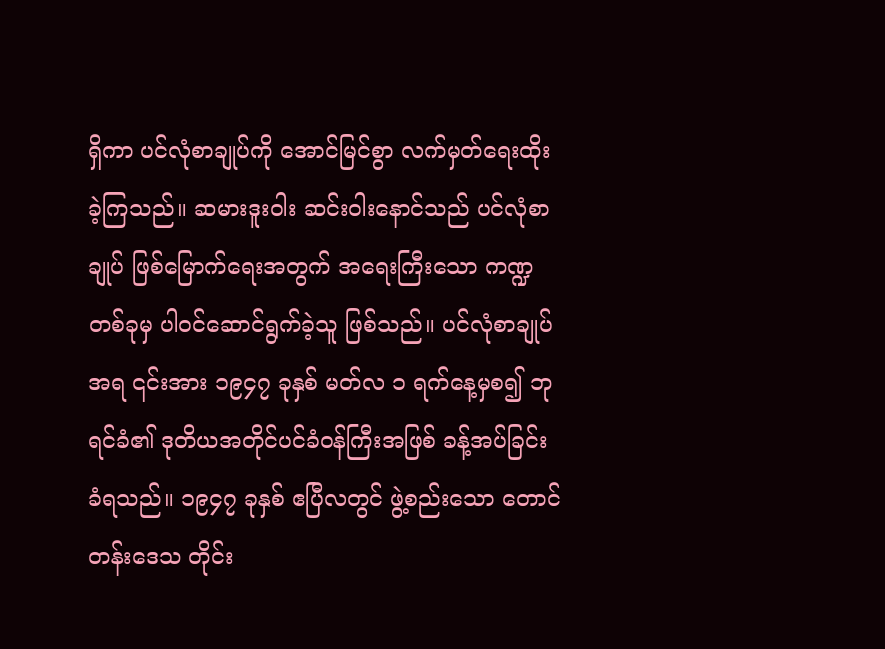ရှိကာ ပင်လုံစာချုပ်ကို အောင်မြင်စွာ လက်မှတ်ရေးထိုးခဲ့ကြသည်။ ဆမားဒူးဝါး ဆင်းဝါးနောင်သည် ပင်လုံစာချုပ် ဖြစ်မြောက်ရေးအတွက် အရေးကြီးသော ကဏ္ဍတစ်ခုမှ ပါဝင်ဆောင်ရွက်ခဲ့သူ ဖြစ်သည်။ ပင်လုံစာချုပ်အရ ၎င်းအား ၁၉၄၇ ခုနှစ် မတ်လ ၁ ရက်နေ့မှစ၍ ဘုရင်ခံ၏ ဒုတိယအတိုင်ပင်ခံဝန်ကြီးအဖြစ် ခန့်အပ်ခြင်းခံရသည်။ ၁၉၄၇ ခုနှစ် ဧပြီလတွင် ဖွဲ့စည်းသော တောင်တန်းဒေသ တိုင်း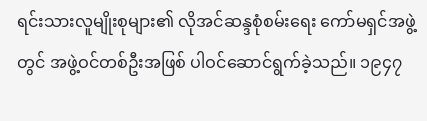ရင်းသားလူမျိုးစုများ၏ လိုအင်ဆန္ဒစုံစမ်းရေး ကော်မရှင်အဖွဲ့တွင် အဖွဲ့ဝင်တစ်ဦးအဖြစ် ပါဝင်ဆောင်ရွက်ခဲ့သည်။ ၁၉၄၇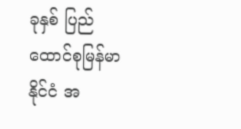ခုနှစ် ပြည်ထောင်စုမြန်မာနိုင်ငံ အ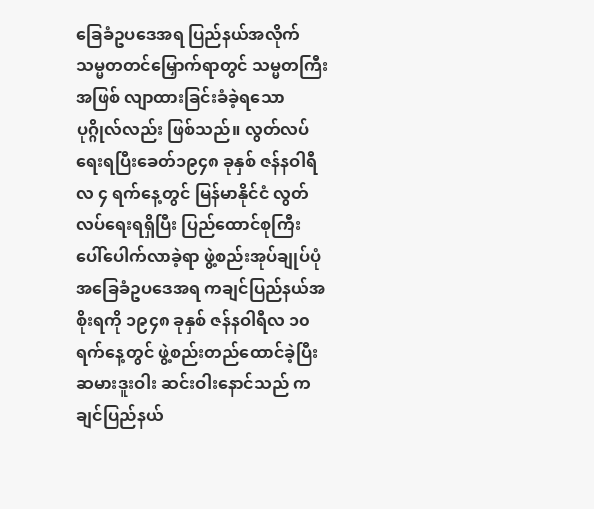ခြေခံဥပဒေအရ ပြည်နယ်အလိုက် သမ္မတတင်မြှောက်ရာတွင် သမ္မတကြီးအဖြစ် လျာထားခြင်းခံခဲ့ရသော ပုဂ္ဂိုလ်လည်း ဖြစ်သည်။ လွတ်လပ်ရေးရပြီးခေတ်၁၉၄၈ ခုနှစ် ဇန်နဝါရီလ ၄ ရက်နေ့တွင် မြန်မာနိုင်ငံ လွတ်လပ်ရေးရရှိပြီး ပြည်ထောင်စုကြီး ပေါ်ပေါက်လာခဲ့ရာ ဖွဲ့စည်းအုပ်ချုပ်ပုံ အခြေခံဥပဒေအရ ကချင်ပြည်နယ်အစိုးရကို ၁၉၄၈ ခုနှစ် ဇန်နဝါရီလ ၁၀ ရက်နေ့တွင် ဖွဲ့စည်းတည်ထောင်ခဲ့ပြီး ဆမားဒူးဝါး ဆင်းဝါးနောင်သည် ကချင်ပြည်နယ်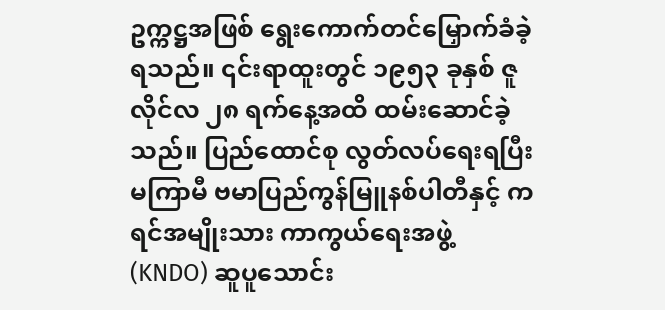ဥက္ကဋ္ဌအဖြစ် ရွေးကောက်တင်မြှောက်ခံခဲ့ရသည်။ ၎င်းရာထူးတွင် ၁၉၅၃ ခုနှစ် ဇူလိုင်လ ၂၈ ရက်နေ့အထိ ထမ်းဆောင်ခဲ့သည်။ ပြည်ထောင်စု လွတ်လပ်ရေးရပြီး မကြာမီ ဗမာပြည်ကွန်မြူနစ်ပါတီနှင့် ကရင်အမျိုးသား ကာကွယ်ရေးအဖွဲ့ (KNDO) ဆူပူသောင်း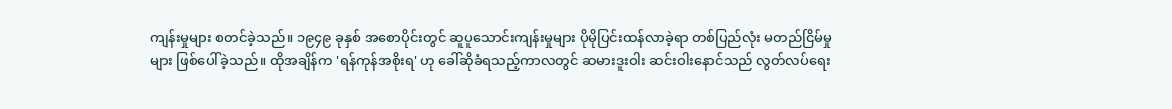ကျန်းမှုများ စတင်ခဲ့သည်။ ၁၉၄၉ ခုနှစ် အစောပိုင်းတွင် ဆူပူသောင်းကျန်းမှုများ ပိုမိုပြင်းထန်လာခဲ့ရာ တစ်ပြည်လုံး မတည်ငြိမ်မှုများ ဖြစ်ပေါ်ခဲ့သည်။ ထိုအချိန်က 'ရန်ကုန်အစိုးရ' ဟု ခေါ်ဆိုခံရသည့်ကာလတွင် ဆမားဒူးဝါး ဆင်းဝါးနောင်သည် လွတ်လပ်ရေး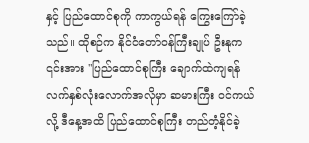နှင့် ပြည်ထောင်စုကို ကာကွယ်ရန် ကြွေးကြော်ခဲ့သည်။ ထိုစဉ်က နိုင်ငံတော်ဝန်ကြီးချုပ် ဦးနုက ၎င်းအား "ပြည်ထောင်စုကြီး ချောက်ထဲကျရန် လက်နှစ်လုံးလောက်အလိုမှာ ဆမားကြီး ဝင်ကယ်လို့ ဒီနေ့အထိ ပြည်ထောင်စုကြီး တည်တံ့နိုင်ခဲ့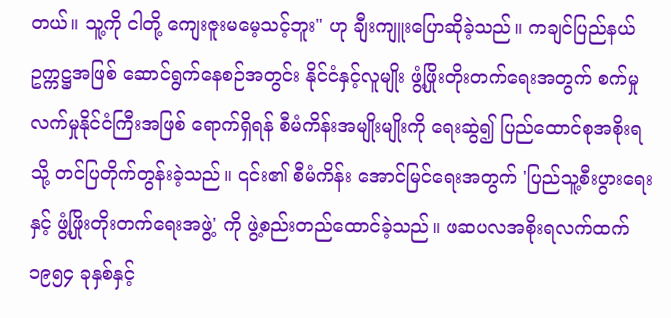တယ်။ သူ့ကို ငါတို့ ကျေးဇူးမမေ့သင့်ဘူး" ဟု ချီးကျူးပြောဆိုခဲ့သည်။ ကချင်ပြည်နယ် ဥက္ကဋ္ဌအဖြစ် ဆောင်ရွက်နေစဉ်အတွင်း နိုင်ငံနှင့်လူမျိုး ဖွံ့ဖြိုးတိုးတက်ရေးအတွက် စက်မှုလက်မှုနိုင်ငံကြီးအဖြစ် ရောက်ရှိရန် စီမံကိန်းအမျိုးမျိုးကို ရေးဆွဲ၍ ပြည်ထောင်စုအစိုးရသို့ တင်ပြတိုက်တွန်းခဲ့သည်။ ၎င်း၏ စီမံကိန်း အောင်မြင်ရေးအတွက် 'ပြည်သူ့စီးပွားရေးနှင့် ဖွံ့ဖြိုးတိုးတက်ရေးအဖွဲ့' ကို ဖွဲ့စည်းတည်ထောင်ခဲ့သည်။ ဖဆပလအစိုးရလက်ထက် ၁၉၅၄ ခုနှစ်နှင့်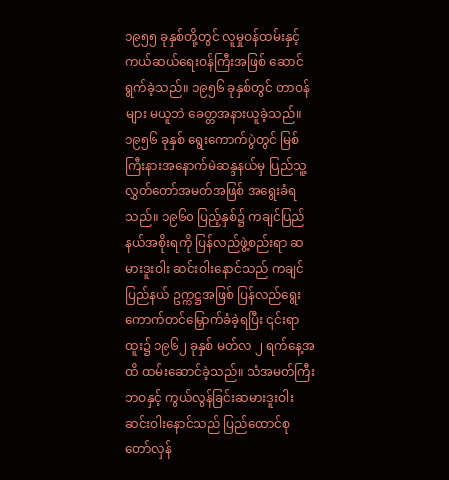၁၉၅၅ ခုနှစ်တို့တွင် လူမှုဝန်ထမ်းနှင့် ကယ်ဆယ်ရေးဝန်ကြီးအဖြစ် ဆောင်ရွက်ခဲ့သည်။ ၁၉၅၆ ခုနှစ်တွင် တာဝန်များ မယူဘဲ ခေတ္တအနားယူခဲ့သည်။ ၁၉၅၆ ခုနှစ် ရွေးကောက်ပွဲတွင် မြစ်ကြီးနားအနောက်မဲဆန္ဒနယ်မှ ပြည်သူ့လွှတ်တော်အမတ်အဖြစ် အရွေးခံရသည်။ ၁၉၆၀ ပြည့်နှစ်၌ ကချင်ပြည်နယ်အစိုးရကို ပြန်လည်ဖွဲ့စည်းရာ ဆမားဒူးဝါး ဆင်းဝါးနောင်သည် ကချင်ပြည်နယ် ဥက္ကဋ္ဌအဖြစ် ပြန်လည်ရွေးကောက်တင်မြှောက်ခံခဲ့ရပြီး ၎င်းရာထူး၌ ၁၉၆၂ ခုနှစ် မတ်လ ၂ ရက်နေ့အထိ ထမ်းဆောင်ခဲ့သည်။ သံအမတ်ကြီးဘဝနှင့် ကွယ်လွန်ခြင်းဆမားဒူးဝါး ဆင်းဝါးနောင်သည် ပြည်ထောင်စု တော်လှန်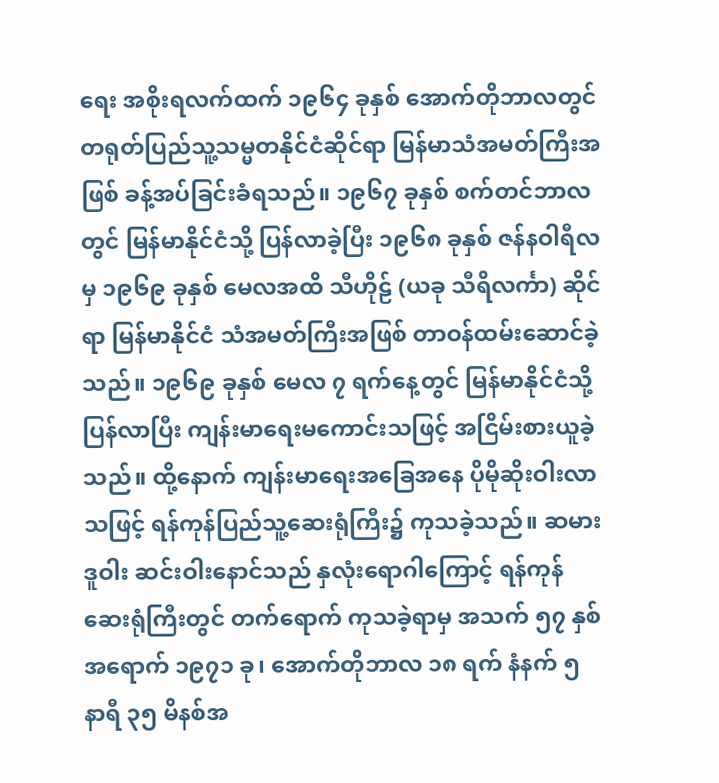ရေး အစိုးရလက်ထက် ၁၉၆၄ ခုနှစ် အောက်တိုဘာလတွင် တရုတ်ပြည်သူ့သမ္မတနိုင်ငံဆိုင်ရာ မြန်မာသံအမတ်ကြီးအဖြစ် ခန့်အပ်ခြင်းခံရသည်။ ၁၉၆၇ ခုနှစ် စက်တင်ဘာလတွင် မြန်မာနိုင်ငံသို့ ပြန်လာခဲ့ပြီး ၁၉၆၈ ခုနှစ် ဇန်နဝါရီလမှ ၁၉၆၉ ခုနှစ် မေလအထိ သီဟိုဠ် (ယခု သီရိလင်္ကာ) ဆိုင်ရာ မြန်မာနိုင်ငံ သံအမတ်ကြီးအဖြစ် တာဝန်ထမ်းဆောင်ခဲ့သည်။ ၁၉၆၉ ခုနှစ် မေလ ၇ ရက်နေ့တွင် မြန်မာနိုင်ငံသို့ ပြန်လာပြီး ကျန်းမာရေးမကောင်းသဖြင့် အငြိမ်းစားယူခဲ့သည်။ ထို့နောက် ကျန်းမာရေးအခြေအနေ ပိုမိုဆိုးဝါးလာသဖြင့် ရန်ကုန်ပြည်သူ့ဆေးရုံကြီး၌ ကုသခဲ့သည်။ ဆမား ဒူဝါး ဆင်းဝါးနောင်သည် နှလုံးရောဂါကြောင့် ရန်ကုန်ဆေးရုံကြီးတွင် တက်ရောက် ကုသခဲ့ရာမှ အသက် ၅၇ နှစ် အရောက် ၁၉၇၁ ခု၊ အောက်တိုဘာလ ၁၈ ရက် နံနက် ၅ နာရီ ၃၅ မိနစ်အ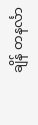ချိန် တနင်္လာ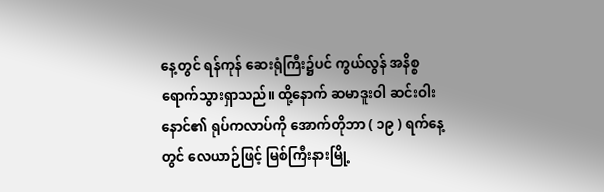နေ့တွင် ရန်ကုန် ဆေးရုံကြီး၌ပင် ကွယ်လွန် အနိစ္စ ရောက်သွားရှာသည်။ ထို့နောက် ဆမာဒူးဝါ ဆင်းဝါးနောင်၏ ရုပ်ကလာပ်ကို အောက်တိုဘာ ( ၁၉ ) ရက်နေ့တွင် လေယာဉ်ဖြင့် မြစ်ကြီးနားမြို့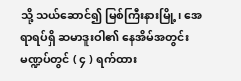သို့ သယ်ဆောင်၍ မြစ်ကြီးနားမြို့၊ အေရာရပ်ရှိ ဆမာဒူးဝါ၏ နေအိမ်အတွင်း မဏ္ဍပ်တွင် ( ၄ ) ရက်ထား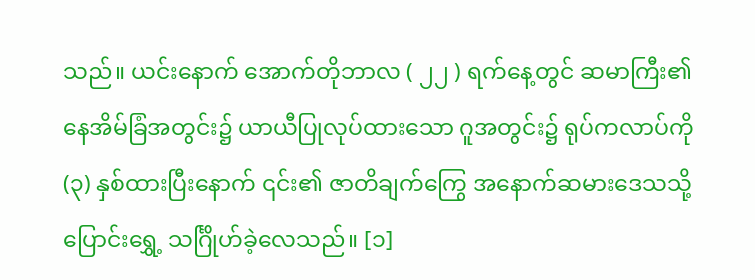သည်။ ယင်းနောက် အောက်တိုဘာလ ( ၂၂ ) ရက်နေ့တွင် ဆမာကြီး၏ နေအိမ်ခြံအတွင်း၌ ယာယီပြုလုပ်ထားသော ဂူအတွင်း၌ ရုပ်ကလာပ်ကို (၃) နှစ်ထားပြီးနောက် ၎င်း၏ ဇာတိချက်ကြွေ အနောက်ဆမားဒေသသို့ ပြောင်းရွှေ့ သင်္ဂြိုဟ်ခဲ့လေသည်။ [၁]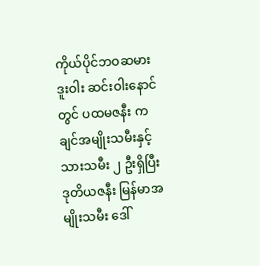ကိုယ်ပိုင်ဘဝဆမားဒူးဝါး ဆင်းဝါးနောင်တွင် ပထမဇနီး ကချင်အမျိုးသမီးနှင့် သားသမီး ၂ ဦးရှိပြီး ဒုတိယဇနီး မြန်မာအမျိုးသမီး ဒေါ်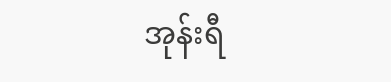အုန်းရီ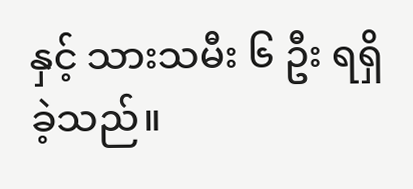နှင့် သားသမီး ၆ ဦး ရရှိခဲ့သည်။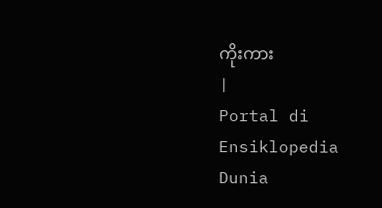ကိုးကား
|
Portal di Ensiklopedia Dunia